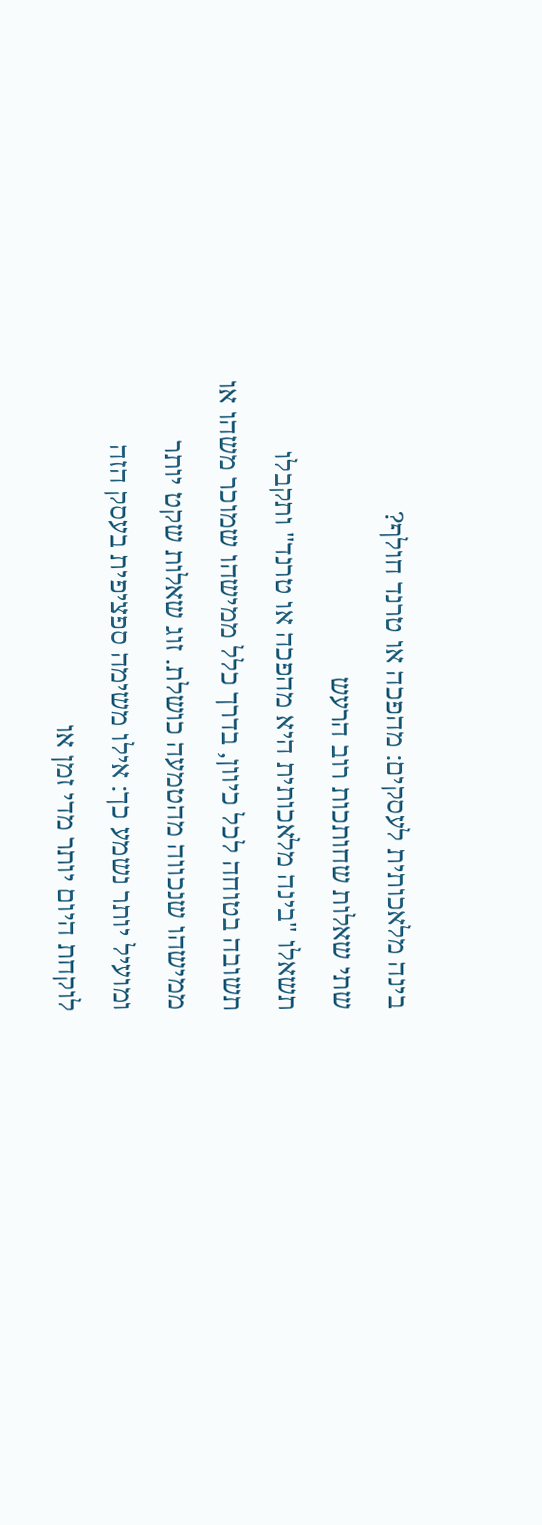בינה מלאכותית לעסקים: מהפכה או טרנד חולף?
שתי שאלות שחותכות רוב הרעש
תשאלו "בינה מלאכותית היא מהפכה או טרנד" ותקבלו תשובה בטוחה לכל כיוון, בדרך כלל ממישהו שמוכר משהו או ממישהו שנכווה מהטמעה כושלת. זוג שאלות שקט יותר ומועיל יותר נשמע כך: אילו משימה ספציפית בעסק הזה לוקחת היום יותר מדי זמן או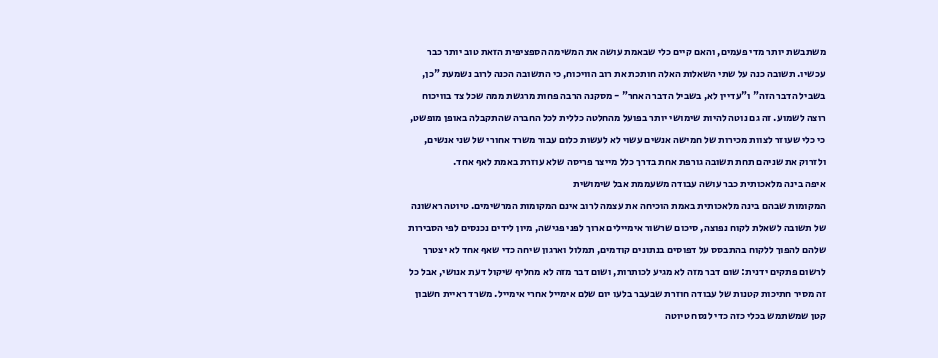משתבשת יותר מדי פעמים, והאם קיים כלי שבאמת עושה את המשימה הספציפית הזאת טוב יותר כבר עכשיו. תשובה כנה על שתי השאלות האלה חותכת את רוב הוויכוח, כי התשובה הכנה לרוב נשמעת "כן, בשביל הדבר הזה" ו"עדיין לא, בשביל הדבר האחר" - מסקנה הרבה פחות מרגשת ממה שכל צד בוויכוח רוצה לשמוע. זה גם נוטה להיות שימושי יותר בפועל מהחלטה כללית לכל החברה שהתקבלה באופן מופשט, כי כלי שעוזר לצוות מכירות של חמישה אנשים עשוי לא לעשות כלום עבור משרד אחורי של שני אנשים, ולזרוק את שניהם תחת תשובה גורפת אחת בדרך כלל מייצר פריסה שלא עוזרת באמת לאף אחד.
איפה בינה מלאכותית כבר עושה עבודה משעממת אבל שימושית
המקומות שבהם בינה מלאכותית באמת הוכיחה את עצמה לרוב אינם המקומות המרשימים. טיוטה ראשונה של תשובה לשאלת לקוח נפוצה, סיכום שרשור אימיילים ארוך לפני פגישה, מיון לידים נכנסים לפי הסבירות שלהם להפוך ללקוח בהתבסס על דפוסים בנתונים קודמים, תמלול וארגון שיחה כדי שאף אחד לא יצטרך לרשום פתקים ידנית: שום דבר מזה לא מגיע לכותרות, ושום דבר מזה לא מחליף שיקול דעת אנושי, אבל כל זה מסיר חתיכות קטנות של עבודה חוזרת שבעבר בלעו יום שלם אימייל אחרי אימייל. משרד ראיית חשבון קטן שמשתמש בכלי כזה כדי לנסח טיוטה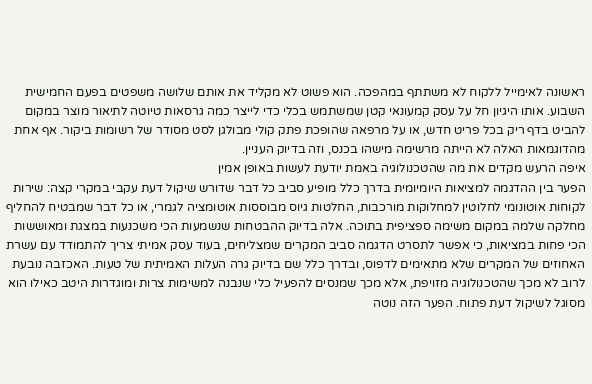ראשונה לאימייל ללקוח לא משתתף במהפכה. הוא פשוט לא מקליד את אותם שלושה משפטים בפעם החמישית השבוע. אותו היגיון חל על עסק קמעונאי קטן שמשתמש בכלי כדי לייצר כמה גרסאות טיוטה לתיאור מוצר במקום להביט בדף ריק בכל פריט חדש, או על מרפאה שהופכת פתק קולי מבולגן לסט מסודר של רשומות ביקור. אף אחת מהדוגמאות האלה לא הייתה מרשימה מישהו בכנס, וזה בדיוק העניין.
איפה הרעש מקדים את מה שהטכנולוגיה באמת יודעת לעשות באופן אמין
הפער בין ההדגמה למציאות היומיומית בדרך כלל מופיע סביב כל דבר שדורש שיקול דעת עקבי במקרי קצה: שירות לקוחות אוטונומי לחלוטין למחלוקות מורכבות, החלטות גיוס מבוססות אוטומציה לגמרי, או כל דבר שמבטיח להחליף מחלקה שלמה במקום משימה ספציפית בתוכה. אלה בדיוק ההבטחות שנשמעות הכי משכנעות במצגת ומאוששות הכי פחות במציאות, כי אפשר לתסרט הדגמה סביב המקרים שמצליחים, בעוד עסק אמיתי צריך להתמודד עם עשרת האחוזים של המקרים שלא מתאימים לדפוס, ובדרך כלל שם בדיוק גרה העלות האמיתית של טעות. האכזבה נובעת לרוב לא מכך שהטכנולוגיה מזויפת, אלא מכך שמנסים להפעיל כלי שנבנה למשימות צרות ומוגדרות היטב כאילו הוא מסוגל לשיקול דעת פתוח. הפער הזה נוטה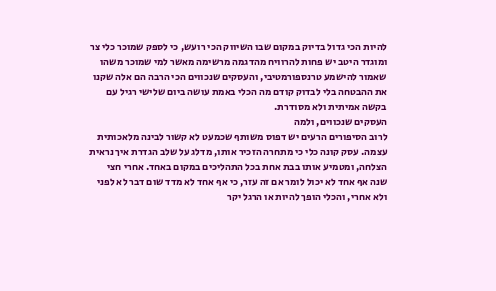להיות הכי גדול בדיוק במקום שבו השיווק הכי רועש, כי לספק שמוכר כלי צר ומוגדר היטב יש פחות להרוויח מהדגמה מרשימה מאשר למי שמוכר משהו שאמור להישמע טרנספורמטיבי, והעסקים שנכווים הכי הרבה הם אלה שקנו את ההבטחה בלי לבדוק קודם מה הכלי באמת עושה ביום שלישי רגיל עם בקשה אמיתית ולא מסודרת.
העסקים שנכווים, ולמה
לרוב הסיפורים הרעים יש דפוס משותף שכמעט לא קשור לבינה מלאכותית עצמה. עסק קונה כלי כי מתחרה הזכיר אותו, מדלג על שלב הגדרת איך נראית הצלחה, ומטמיע אותו בבת אחת בכל התהליכים במקום באחד. אחרי חצי שנה אף אחד לא יכול לומר אם זה עזר, כי אף אחד לא מדד שום דבר לא לפני ולא אחרי, והכלי הופך להיות או הרגל יקר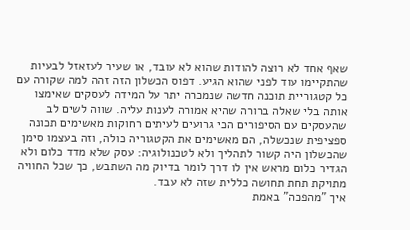שאף אחד לא רוצה להודות שהוא לא עובד, או שעיר לעזאזל לבעיות שהתקיימו עוד לפני שהוא הגיע. דפוס הכשלון הזה זהה למה שקורה עם כל קטגוריית תוכנה חדשה שנמכרה יתר על המידה לעסקים שאימצו אותה בלי שאלה ברורה שהיא אמורה לענות עליה. שווה לשים לב שהעסקים עם הסיפורים הכי גרועים לעיתים רחוקות מאשימים תכונה ספציפית שנכשלה, הם מאשימים את הקטגוריה כולה, וזה בעצמו סימן שהכשלון היה קשור לתהליך ולא לטכנולוגיה: עסק שלא מדד כלום ולא הגדיר כלום מראש אין לו דרך לומר בדיוק מה השתבש, כך שכל החוויה מתויקת תחת תחושה כללית שזה לא עבד.
איך "מהפכה" באמת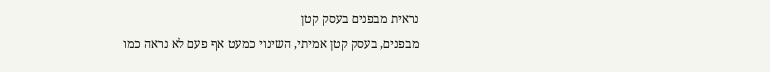נראית מבפנים בעסק קטן
מבפנים, בעסק קטן אמיתי, השינוי כמעט אף פעם לא נראה כמו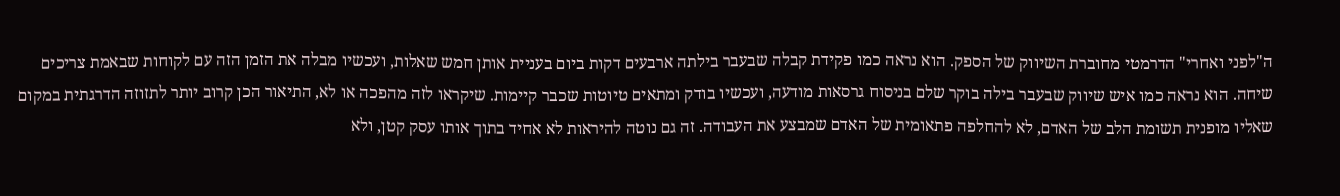ה"לפני ואחרי" הדרמטי מחוברת השיווק של הספק. הוא נראה כמו פקידת קבלה שבעבר בילתה ארבעים דקות ביום בעניית אותן חמש שאלות, ועכשיו מבלה את הזמן הזה עם לקוחות שבאמת צריכים שיחה. הוא נראה כמו איש שיווק שבעבר בילה בוקר שלם בניסוח גרסאות מודעה, ועכשיו בודק ומתאים טיוטות שכבר קיימות. שיקראו לזה מהפכה או לא, התיאור הכן קרוב יותר לתזוזה הדרגתית במקום שאליו מופנית תשומת הלב של האדם, לא להחלפה פתאומית של האדם שמבצע את העבודה. זה גם נוטה להיראות לא אחיד בתוך אותו עסק קטן, ולא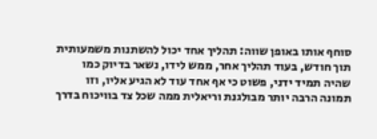סוחף אותו באופן שווה: תהליך אחד יכול להשתנות משמעותית תוך חודש, בעוד תהליך אחר, ממש לידו, נשאר בדיוק כמו שהיה תמיד ידני, פשוט כי אף אחד עוד לא הגיע אליו, וזו תמונה הרבה יותר מבולגנת וריאלית ממה שכל צד בוויכוח בדרך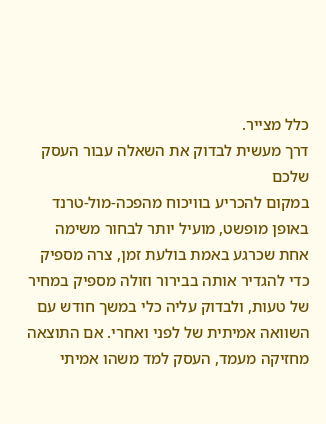כלל מצייר.
דרך מעשית לבדוק את השאלה עבור העסק שלכם
במקום להכריע בוויכוח מהפכה-מול-טרנד באופן מופשט, מועיל יותר לבחור משימה אחת שכרגע באמת בולעת זמן, צרה מספיק כדי להגדיר אותה בבירור וזולה מספיק במחיר של טעות, ולבדוק עליה כלי במשך חודש עם השוואה אמיתית של לפני ואחרי. אם התוצאה מחזיקה מעמד, העסק למד משהו אמיתי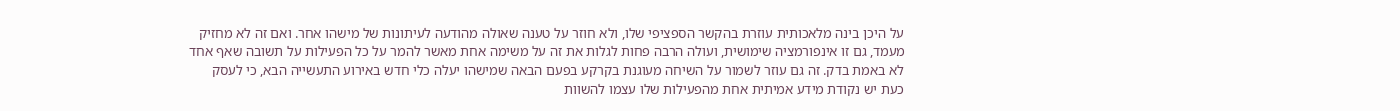על היכן בינה מלאכותית עוזרת בהקשר הספציפי שלו, ולא חוזר על טענה שאולה מהודעה לעיתונות של מישהו אחר. ואם זה לא מחזיק מעמד, גם זו אינפורמציה שימושית, ועולה הרבה פחות לגלות את זה על משימה אחת מאשר להמר על כל הפעילות על תשובה שאף אחד לא באמת בדק. זה גם עוזר לשמור על השיחה מעוגנת בקרקע בפעם הבאה שמישהו יעלה כלי חדש באירוע התעשייה הבא, כי לעסק כעת יש נקודת מידע אמיתית אחת מהפעילות שלו עצמו להשוות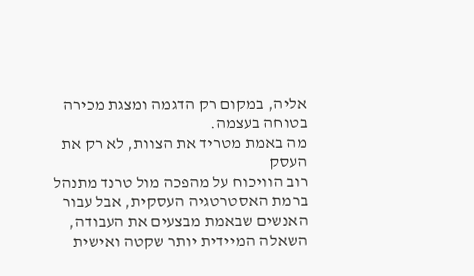אליה, במקום רק הדגמה ומצגת מכירה בטוחה בעצמה.
מה באמת מטריד את הצוות, לא רק את העסק
רוב הוויכוח על מהפכה מול טרנד מתנהל ברמת האסטרטגיה העסקית, אבל עבור האנשים שבאמת מבצעים את העבודה, השאלה המיידית יותר שקטה ואישית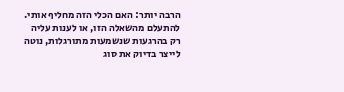הרבה יותר: האם הכלי הזה מחליף אותי. להתעלם מהשאלה הזו, או לענות עליה רק בהרגעות שנשמעות מתורגלות, נוטה לייצר בדיוק את סוג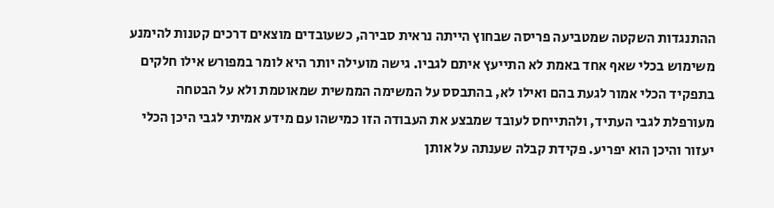ההתנגדות השקטה שמטביעה פריסה שבחוץ הייתה נראית סבירה, כשעובדים מוצאים דרכים קטנות להימנע משימוש בכלי שאף אחד באמת לא התייעץ איתם לגביו. גישה מועילה יותר היא לומר במפורש אילו חלקים בתפקיד הכלי אמור לגעת בהם ואילו לא, בהתבסס על המשימה הממשית שמאוטמת ולא על הבטחה מעורפלת לגבי העתיד, ולהתייחס לעובד שמבצע את העבודה הזו כמישהו עם מידע אמיתי לגבי היכן הכלי יעזור והיכן הוא יפריע. פקידת קבלה שענתה על אותן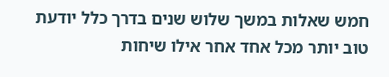חמש שאלות במשך שלוש שנים בדרך כלל יודעת טוב יותר מכל אחד אחר אילו שיחות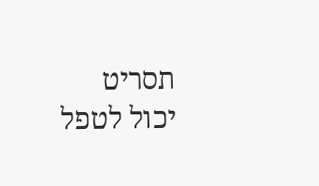תסריט יכול לטפל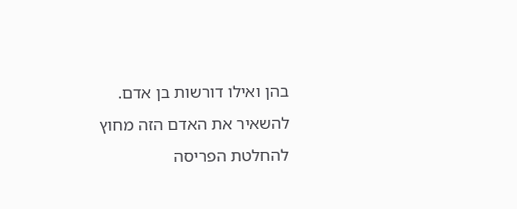בהן ואילו דורשות בן אדם. להשאיר את האדם הזה מחוץ להחלטת הפריסה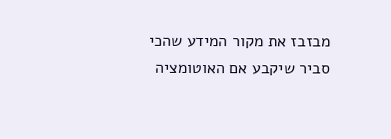מבזבז את מקור המידע שהכי סביר שיקבע אם האוטומציה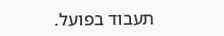תעבוד בפועל.